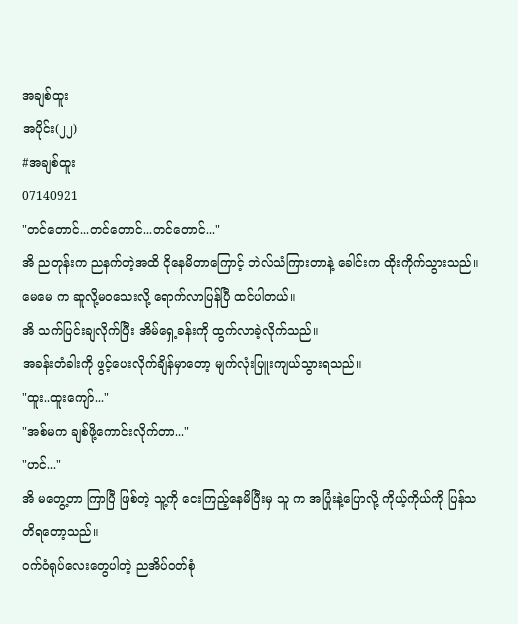အချစ်ထူး
အပိုင်း(၂၂)
#အချစ်ထူး
07140921
"တင်တောင်...တင်တောင်...တင်တောင်..."
အိ ညတုန်းက ညနက်တဲ့အထိ ငိုနေမိတာကြောင့် ဘဲလ်သံကြားတာနဲ့ ခေါင်းက ထိုးကိုက်သွားသည်။
မေမေ က ဆူလို့မဝသေးလို့ ရောက်လာပြန်ပြီ ထင်ပါတယ်။
အိ သက်ပြင်းချလိုက်ပြီး အိမ်ရှေ့ခန်းကို ထွက်လာခဲ့လိုက်သည်။
အခန်းတံခါးကို ဖွင့်ပေးလိုက်ချိန်မှာတော့ မျက်လုံးပြူးကျယ်သွားရသည်။
"ထူး..ထူးကျော်..."
"အစ်မက ချစ်ဖို့ကောင်းလိုက်တာ..."
"ဟင်..."
အိ မတွေ့တာ ကြာပြီ ဖြစ်တဲ့ သူ့ကို ငေးကြည့်နေမိပြီးမှ သူ က အပြုံးနဲ့ပြောလို့ ကိုယ့်ကိုယ်ကို ပြန်သတိရတော့သည်။
ဝက်ဝံရုပ်လေးတွေပါတဲ့ ညအိပ်ဝတ်စုံ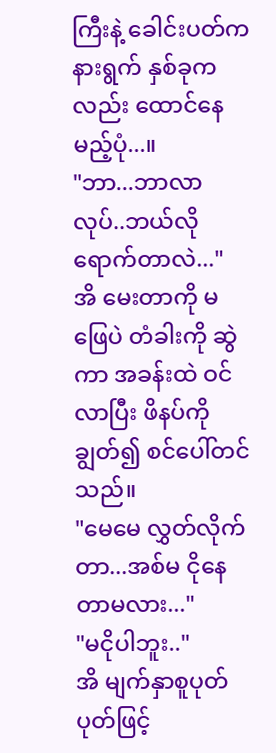ကြီးနဲ့ ခေါင်းပတ်က နားရွက် နှစ်ခုကလည်း ထောင်နေမည့်ပုံ...။
"ဘာ...ဘာလာလုပ်..ဘယ်လိုရောက်တာလဲ..."
အိ မေးတာကို မဖြေပဲ တံခါးကို ဆွဲကာ အခန်းထဲ ဝင်လာပြီး ဖိနပ်ကို ချွတ်၍ စင်ပေါ်တင်သည်။
"မေမေ လွှတ်လိုက်တာ...အစ်မ ငိုနေတာမလား..."
"မငိုပါဘူး.."
အိ မျက်နှာစူပုတ်ပုတ်ဖြင့်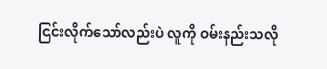ငြင်းလိုက်သော်လည်းပဲ လူကို ဝမ်းနည်းသလို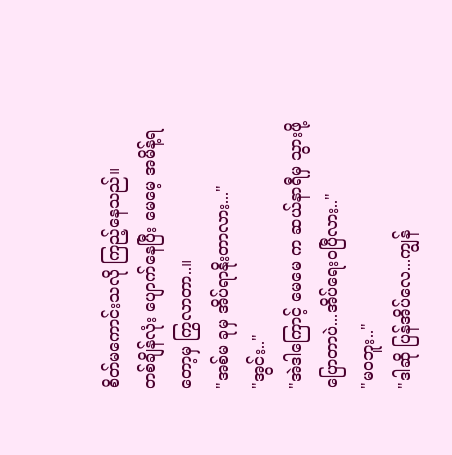စိတ်မကောင်းသလို ကြည့်နေသည်။
တစ်ချိန်လုံး ပျောက်နေပြီး မေမေ့ အမိန့်ရတော့မှ ကြွလာတာ..။
"အစ်မ ခုမှ အိပ်ရာနိုးတာလား..."
"အွင်း.."
"အဲဒါကြောင့် မေမေ က ဆယ်နာရီမှ သွားဖို့ ပြောတာပဲ...အိပ်ရေးဝပြီလား.."
"မဝဘူး.."
"ဒါဆို ပြန်အိပ်လေ...ကျွန်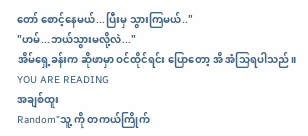တော် စောင့်နေမယ်...ပြီးမှ သွားကြမယ်.."
"ဟမ်...ဘယ်သွားမလို့လဲ..."
အိမ်ရှေ့ခန်းက ဆိုဖာမှာ ဝင်ထိုင်ရင်း ပြောတော့ အိ အံသြရပါသည်။
YOU ARE READING
အချစ်ထူး
Random"သူ့ ကို တကယ်ကြိုက်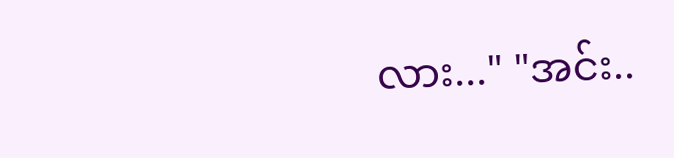လား..." "အင်း..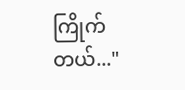ကြိုက်တယ်..."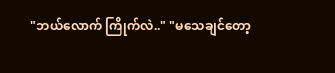"ဘယ်လောက် ကြိုက်လဲ.." "မသေချင်တော့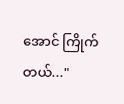အောင် ကြိုက်တယ်..."